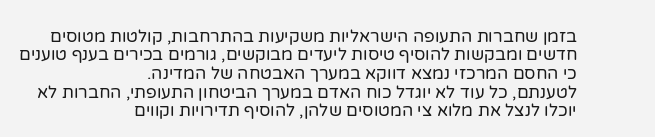בזמן שחברות התעופה הישראליות משקיעות בהתרחבות, קולטות מטוסים חדשים ומבקשות להוסיף טיסות ליעדים מבוקשים, גורמים בכירים בענף טוענים כי החסם המרכזי נמצא דווקא במערך האבטחה של המדינה.
לטענתם, כל עוד לא יוגדל כוח האדם במערך הביטחון התעופתי, החברות לא יוכלו לנצל את מלוא צי המטוסים שלהן, להוסיף תדירויות וקווים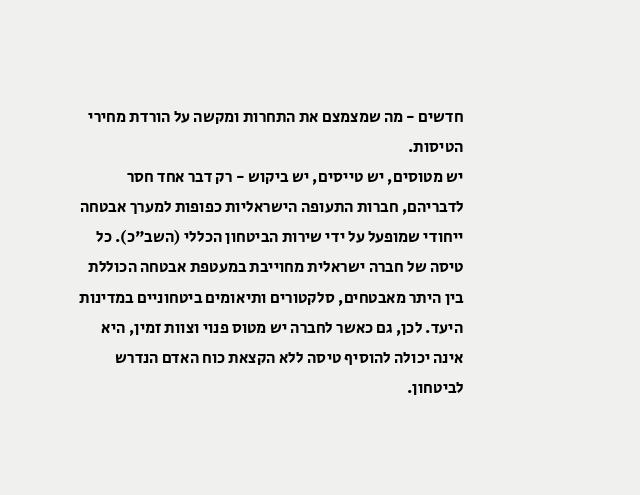חדשים - מה שמצמצם את התחרות ומקשה על הורדת מחירי הטיסות.
יש מטוסים, יש טייסים, יש ביקוש - רק דבר אחד חסר
לדבריהם, חברות התעופה הישראליות כפופות למערך אבטחה ייחודי שמופעל על ידי שירות הביטחון הכללי (השב"כ). כל טיסה של חברה ישראלית מחוייבת במעטפת אבטחה הכוללת בין היתר מאבטחים, סלקטורים ותיאומים ביטחוניים במדינות היעד. לכן, גם כאשר לחברה יש מטוס פנוי וצוות זמין, היא אינה יכולה להוסיף טיסה ללא הקצאת כוח האדם הנדרש לביטחון.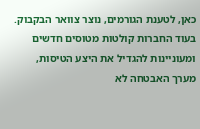כאן, לטענת הגורמים, נוצר צוואר הבקבוק. בעוד החברות קולטות מטוסים חדשים ומעוניינות להגדיל את היצע הטיסות, מערך האבטחה לא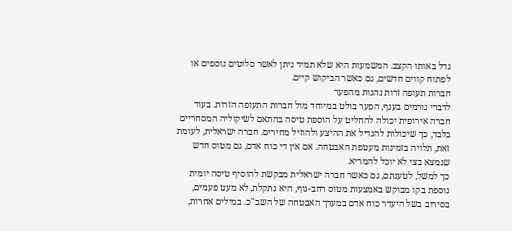גדל באותו הקצב. המשמעות היא שלא תמיד ניתן לאשר סלוטים נוספים או לפתוח קווים חדשים, גם כאשר הביקוש קיים.
חברות תעופה זרות נהנות מהפער
לדברי גורמים בענף, הפער בולט במיוחד מול חברות התעופה הזרות. בעוד חברה אירופית יכולה להחליט על הוספת טיסה בהתאם לשיקוליה המסחריים בלבד, כך שיכולות להגדיל את ההיצע ולהוזיל מחירים. חברה ישראלית, לעומת זאת, תלויה בזמינות מעטפת האבטחה. אם אין די כוח אדם, גם מטוס חדש שנמצא בצי לא יוכל להמריא.
כך למשל, לטענתם, גם כאשר חברה ישראלית מבקשת להוסיף טיסה יומית נוספת בקו מבוקש באמצעות מטוס רחב-גוף, היא נתקלת, לא מעט פעמים, בסירוב בשל היעדר כוח אדם במערך האבטחה של השב"כ. במילים אחרות,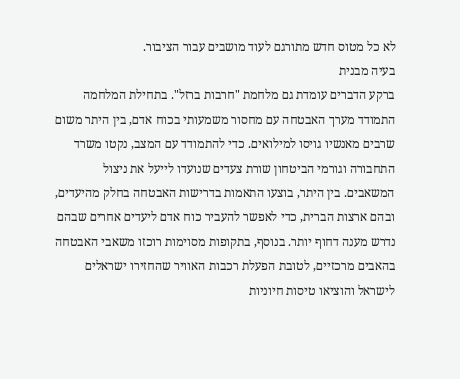לא כל מטוס חדש מתורגם לעוד מושבים עבור הציבור.
בעיה מבנית
ברקע הדברים עומדת גם מלחמת "חרבות ברזל". בתחילת המלחמה התמודד מערך האבטחה עם מחסור משמעותי בכוח אדם, בין היתר משום שרבים מאנשיו גויסו למילואים. כדי להתמודד עם המצב, נקטו משרד התחבורה וגורמי הביטחון שורת צעדים שנועדו לייעל את ניצול המשאבים. בין היתר, בוצעו התאמות בדרישות האבטחה בחלק מהיעדים, ובהם ארצות הברית, כדי לאפשר להעביר כוח אדם ליעדים אחרים שבהם נדרש מענה דחוף יותר. בנוסף, בתקופות מסוימות רוכזו משאבי האבטחה בהאבים מרכזיים, לטובת הפעלת רכבות האוויר שהחזירו ישראלים לישראל והוציאו טיסות חיוניות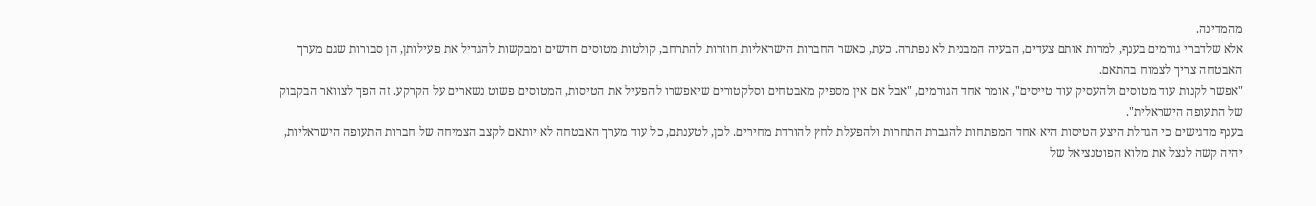מהמדינה.
אלא שלדברי גורמים בענף, למרות אותם צעדים, הבעיה המבנית לא נפתרה. כעת, כאשר החברות הישראליות חוזרות להתרחב, קולטות מטוסים חדשים ומבקשות להגדיל את פעילותן, הן סבורות שגם מערך האבטחה צריך לצמוח בהתאם.
"אפשר לקנות עוד מטוסים ולהעסיק עוד טייסים", אומר אחד הגורמים, "אבל אם אין מספיק מאבטחים וסלקטורים שיאפשרו להפעיל את הטיסות, המטוסים פשוט נשארים על הקרקע. זה הפך לצוואר הבקבוק של התעופה הישראלית".
בענף מדגישים כי הגדלת היצע הטיסות היא אחד המפתחות להגברת התחרות ולהפעלת לחץ להורדת מחירים. לכן, לטענתם, כל עוד מערך האבטחה לא יותאם לקצב הצמיחה של חברות התעופה הישראליות, יהיה קשה לנצל את מלוא הפוטנציאל של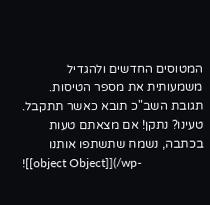המטוסים החדשים ולהגדיל משמעותית את מספר הטיסות.
תגובת השב"כ תובא כאשר תתקבל.
טעינו? נתקן! אם מצאתם טעות בכתבה, נשמח שתשתפו אותנו
![[object Object]](/wp-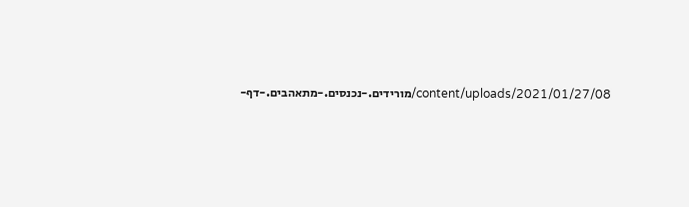content/uploads/2021/01/27/08/מורידים.-נכנסים.-מתאהבים.-דף-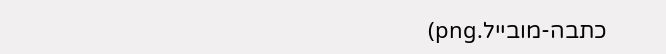כתבה-מובייל.png)